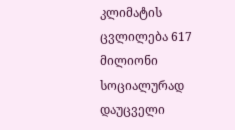კლიმატის ცვლილება 617 მილიონი სოციალურად დაუცველი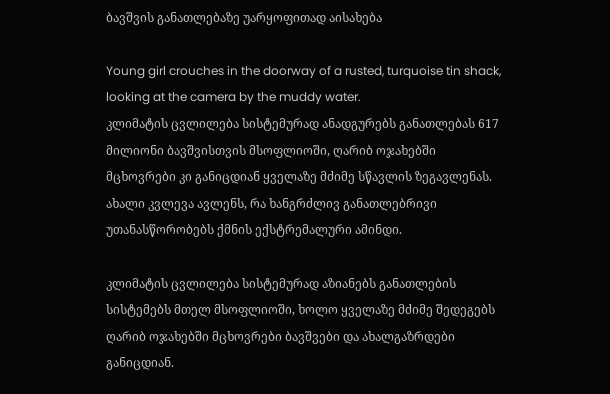ბავშვის განათლებაზე უარყოფითად აისახება

Young girl crouches in the doorway of a rusted, turquoise tin shack, looking at the camera by the muddy water.
კლიმატის ცვლილება სისტემურად ანადგურებს განათლებას 617 მილიონი ბავშვისთვის მსოფლიოში, ღარიბ ოჯახებში მცხოვრები კი განიცდიან ყველაზე მძიმე სწავლის ზეგავლენას. ახალი კვლევა ავლენს, რა ხანგრძლივ განათლებრივი უთანასწორობებს ქმნის ექსტრემალური ამინდი.

კლიმატის ცვლილება სისტემურად აზიანებს განათლების სისტემებს მთელ მსოფლიოში, ხოლო ყველაზე მძიმე შედეგებს ღარიბ ოჯახებში მცხოვრები ბავშვები და ახალგაზრდები განიცდიან.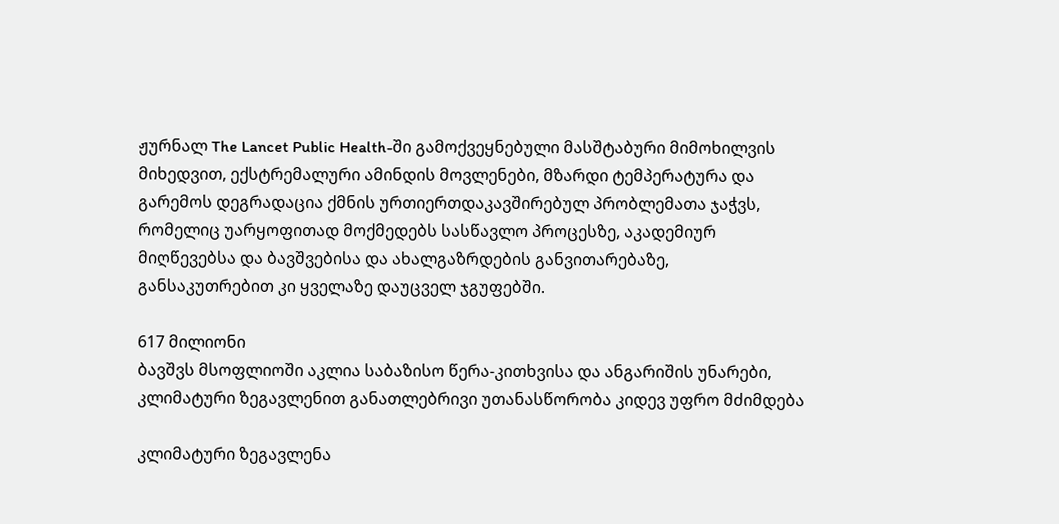ჟურნალ The Lancet Public Health-ში გამოქვეყნებული მასშტაბური მიმოხილვის მიხედვით, ექსტრემალური ამინდის მოვლენები, მზარდი ტემპერატურა და გარემოს დეგრადაცია ქმნის ურთიერთდაკავშირებულ პრობლემათა ჯაჭვს, რომელიც უარყოფითად მოქმედებს სასწავლო პროცესზე, აკადემიურ მიღწევებსა და ბავშვებისა და ახალგაზრდების განვითარებაზე, განსაკუთრებით კი ყველაზე დაუცველ ჯგუფებში.

617 მილიონი
ბავშვს მსოფლიოში აკლია საბაზისო წერა-კითხვისა და ანგარიშის უნარები, კლიმატური ზეგავლენით განათლებრივი უთანასწორობა კიდევ უფრო მძიმდება

კლიმატური ზეგავლენა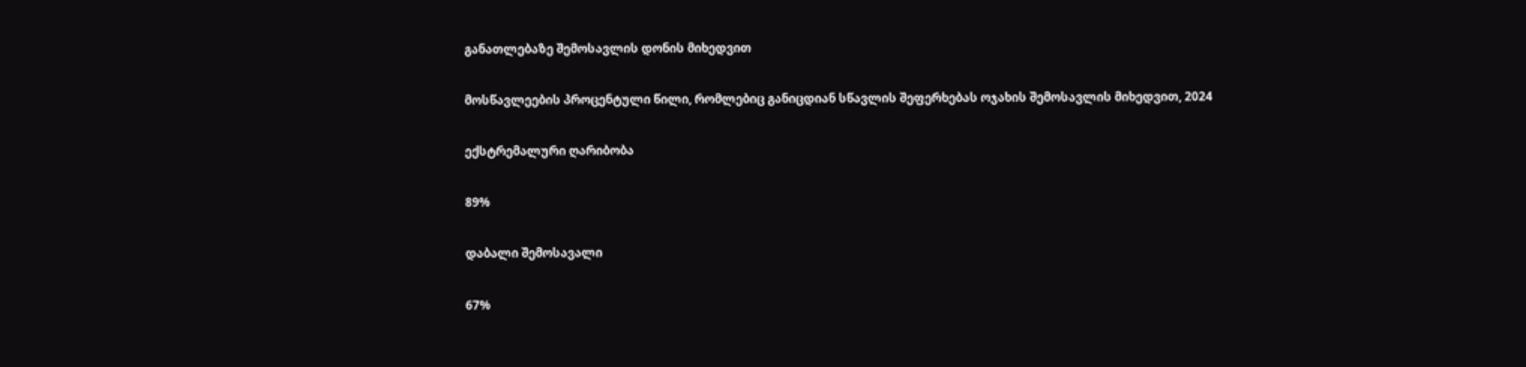განათლებაზე შემოსავლის დონის მიხედვით

მოსწავლეების პროცენტული წილი, რომლებიც განიცდიან სწავლის შეფერხებას ოჯახის შემოსავლის მიხედვით, 2024

ექსტრემალური ღარიბობა

89%

დაბალი შემოსავალი

67%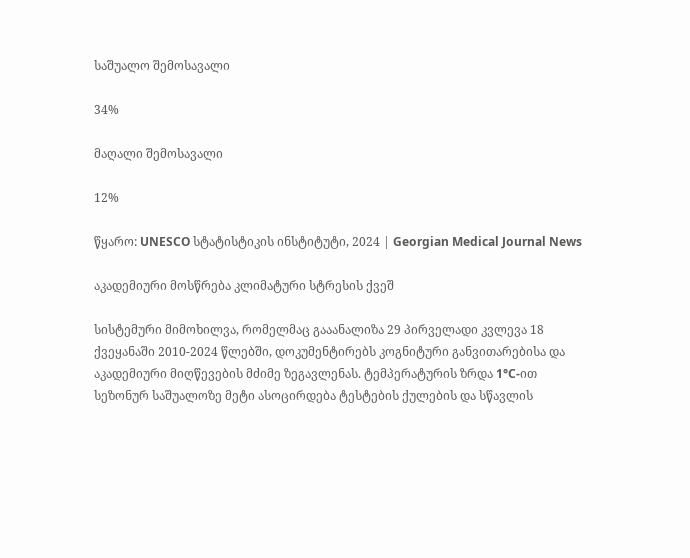საშუალო შემოსავალი

34%

მაღალი შემოსავალი

12%

წყარო: UNESCO სტატისტიკის ინსტიტუტი, 2024 | Georgian Medical Journal News

აკადემიური მოსწრება კლიმატური სტრესის ქვეშ

სისტემური მიმოხილვა, რომელმაც გააანალიზა 29 პირველადი კვლევა 18 ქვეყანაში 2010-2024 წლებში, დოკუმენტირებს კოგნიტური განვითარებისა და აკადემიური მიღწევების მძიმე ზეგავლენას. ტემპერატურის ზრდა 1°C-ით სეზონურ საშუალოზე მეტი ასოცირდება ტესტების ქულების და სწავლის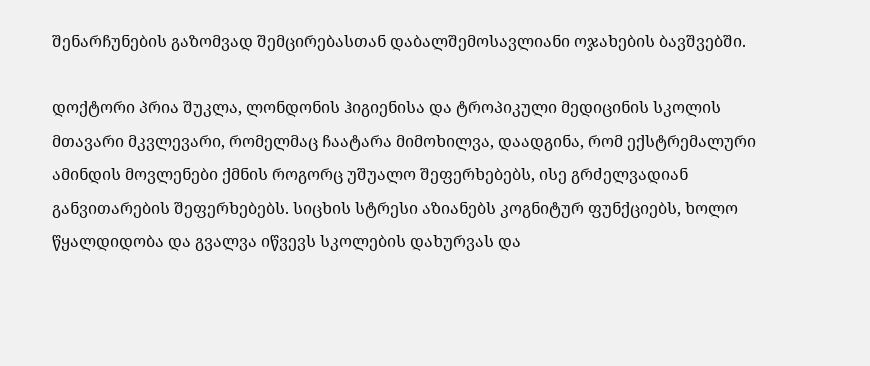შენარჩუნების გაზომვად შემცირებასთან დაბალშემოსავლიანი ოჯახების ბავშვებში.

დოქტორი პრია შუკლა, ლონდონის ჰიგიენისა და ტროპიკული მედიცინის სკოლის მთავარი მკვლევარი, რომელმაც ჩაატარა მიმოხილვა, დაადგინა, რომ ექსტრემალური ამინდის მოვლენები ქმნის როგორც უშუალო შეფერხებებს, ისე გრძელვადიან განვითარების შეფერხებებს. სიცხის სტრესი აზიანებს კოგნიტურ ფუნქციებს, ხოლო წყალდიდობა და გვალვა იწვევს სკოლების დახურვას და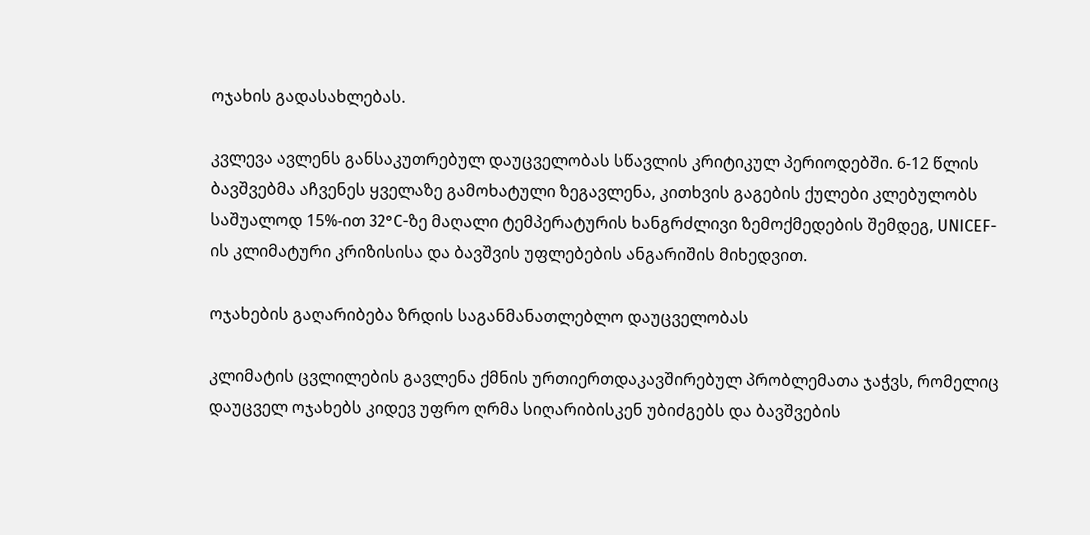ოჯახის გადასახლებას.

კვლევა ავლენს განსაკუთრებულ დაუცველობას სწავლის კრიტიკულ პერიოდებში. 6-12 წლის ბავშვებმა აჩვენეს ყველაზე გამოხატული ზეგავლენა, კითხვის გაგების ქულები კლებულობს საშუალოდ 15%-ით 32°C-ზე მაღალი ტემპერატურის ხანგრძლივი ზემოქმედების შემდეგ, UNICEF-ის კლიმატური კრიზისისა და ბავშვის უფლებების ანგარიშის მიხედვით.

ოჯახების გაღარიბება ზრდის საგანმანათლებლო დაუცველობას

კლიმატის ცვლილების გავლენა ქმნის ურთიერთდაკავშირებულ პრობლემათა ჯაჭვს, რომელიც დაუცველ ოჯახებს კიდევ უფრო ღრმა სიღარიბისკენ უბიძგებს და ბავშვების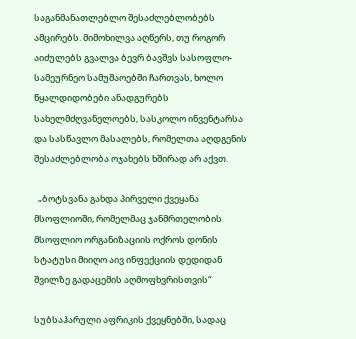საგანმანათლებლო შესაძლებლობებს ამცირებს. მიმოხილვა აღწერს, თუ როგორ აიძულებს გვალვა ბევრ ბავშვს სასოფლო-სამეურნეო სამუშაოებში ჩართვას, ხოლო წყალდიდობები ანადგურებს სახელმძღვანელოებს, სასკოლო ინვენტარსა და სასწავლო მასალებს, რომელთა აღდგენის შესაძლებლობა ოჯახებს ხშირად არ აქვთ.

  „ბოტსვანა გახდა პირველი ქვეყანა მსოფლიოში, რომელმაც ჯანმრთელობის მსოფლიო ორგანიზაციის ოქროს დონის სტატუსი მიიღო აივ ინფექციის დედიდან შვილზე გადაცემის აღმოფხვრისთვის“

სუბსაჰარული აფრიკის ქვეყნებში, სადაც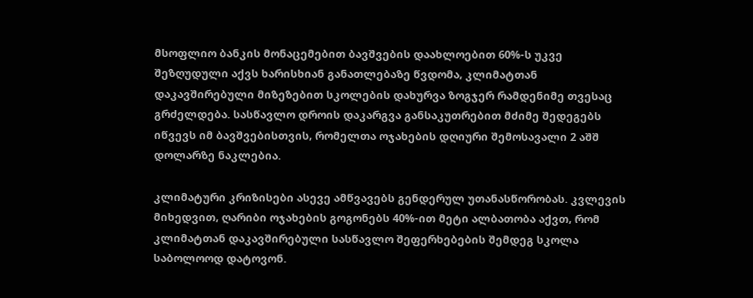მსოფლიო ბანკის მონაცემებით ბავშვების დაახლოებით 60%-ს უკვე შეზღუდული აქვს ხარისხიან განათლებაზე წვდომა, კლიმატთან დაკავშირებული მიზეზებით სკოლების დახურვა ზოგჯერ რამდენიმე თვესაც გრძელდება. სასწავლო დროის დაკარგვა განსაკუთრებით მძიმე შედეგებს იწვევს იმ ბავშვებისთვის, რომელთა ოჯახების დღიური შემოსავალი 2 აშშ დოლარზე ნაკლებია.

კლიმატური კრიზისები ასევე ამწვავებს გენდერულ უთანასწორობას. კვლევის მიხედვით, ღარიბი ოჯახების გოგონებს 40%-ით მეტი ალბათობა აქვთ, რომ კლიმატთან დაკავშირებული სასწავლო შეფერხებების შემდეგ სკოლა საბოლოოდ დატოვონ.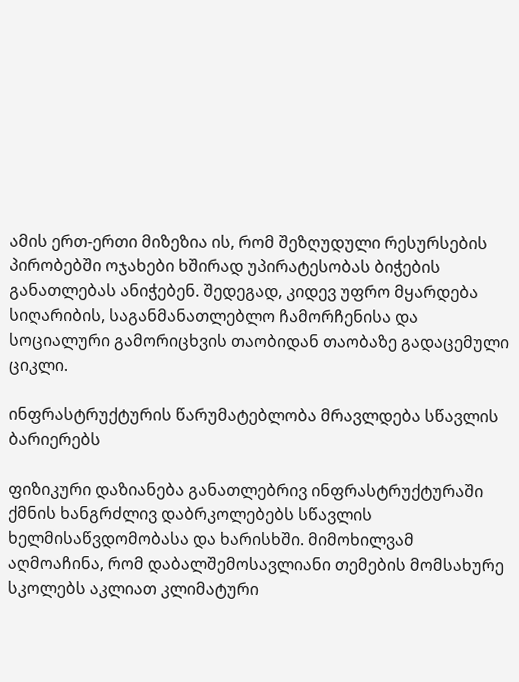ამის ერთ-ერთი მიზეზია ის, რომ შეზღუდული რესურსების პირობებში ოჯახები ხშირად უპირატესობას ბიჭების განათლებას ანიჭებენ. შედეგად, კიდევ უფრო მყარდება სიღარიბის, საგანმანათლებლო ჩამორჩენისა და სოციალური გამორიცხვის თაობიდან თაობაზე გადაცემული ციკლი.

ინფრასტრუქტურის წარუმატებლობა მრავლდება სწავლის ბარიერებს

ფიზიკური დაზიანება განათლებრივ ინფრასტრუქტურაში ქმნის ხანგრძლივ დაბრკოლებებს სწავლის ხელმისაწვდომობასა და ხარისხში. მიმოხილვამ აღმოაჩინა, რომ დაბალშემოსავლიანი თემების მომსახურე სკოლებს აკლიათ კლიმატური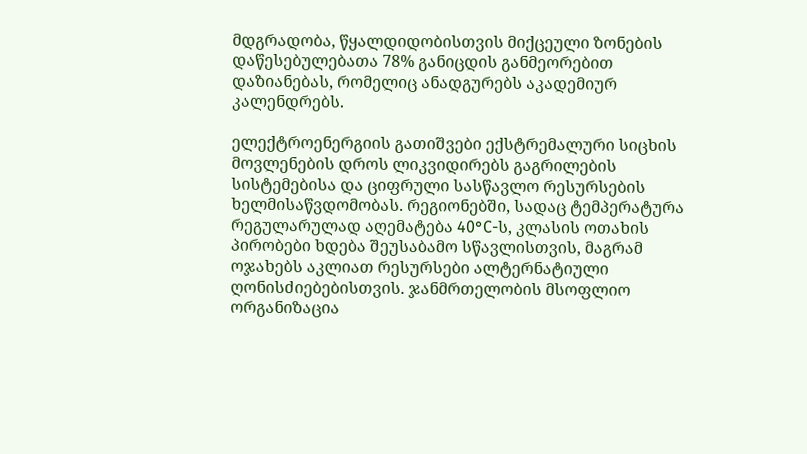მდგრადობა, წყალდიდობისთვის მიქცეული ზონების დაწესებულებათა 78% განიცდის განმეორებით დაზიანებას, რომელიც ანადგურებს აკადემიურ კალენდრებს.

ელექტროენერგიის გათიშვები ექსტრემალური სიცხის მოვლენების დროს ლიკვიდირებს გაგრილების სისტემებისა და ციფრული სასწავლო რესურსების ხელმისაწვდომობას. რეგიონებში, სადაც ტემპერატურა რეგულარულად აღემატება 40°C-ს, კლასის ოთახის პირობები ხდება შეუსაბამო სწავლისთვის, მაგრამ ოჯახებს აკლიათ რესურსები ალტერნატიული ღონისძიებებისთვის. ჯანმრთელობის მსოფლიო ორგანიზაცია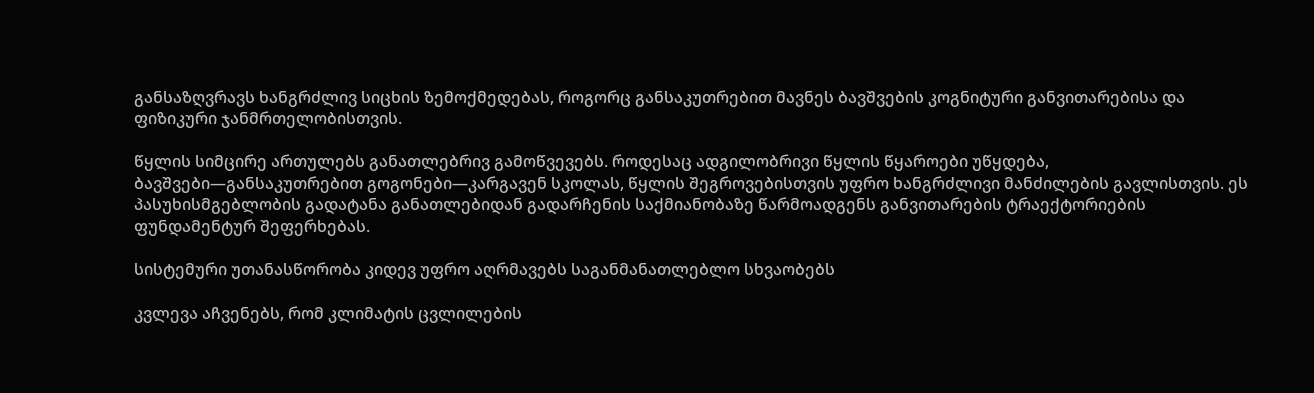განსაზღვრავს ხანგრძლივ სიცხის ზემოქმედებას, როგორც განსაკუთრებით მავნეს ბავშვების კოგნიტური განვითარებისა და ფიზიკური ჯანმრთელობისთვის.

წყლის სიმცირე ართულებს განათლებრივ გამოწვევებს. როდესაც ადგილობრივი წყლის წყაროები უწყდება, ბავშვები—განსაკუთრებით გოგონები—კარგავენ სკოლას, წყლის შეგროვებისთვის უფრო ხანგრძლივი მანძილების გავლისთვის. ეს პასუხისმგებლობის გადატანა განათლებიდან გადარჩენის საქმიანობაზე წარმოადგენს განვითარების ტრაექტორიების ფუნდამენტურ შეფერხებას.

სისტემური უთანასწორობა კიდევ უფრო აღრმავებს საგანმანათლებლო სხვაობებს

კვლევა აჩვენებს, რომ კლიმატის ცვლილების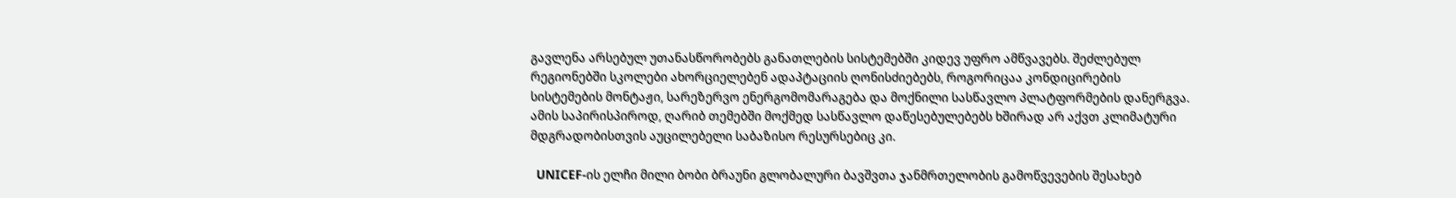გავლენა არსებულ უთანასწორობებს განათლების სისტემებში კიდევ უფრო ამწვავებს. შეძლებულ რეგიონებში სკოლები ახორციელებენ ადაპტაციის ღონისძიებებს, როგორიცაა კონდიცირების სისტემების მონტაჟი, სარეზერვო ენერგომომარაგება და მოქნილი სასწავლო პლატფორმების დანერგვა. ამის საპირისპიროდ, ღარიბ თემებში მოქმედ სასწავლო დაწესებულებებს ხშირად არ აქვთ კლიმატური მდგრადობისთვის აუცილებელი საბაზისო რესურსებიც კი.

  UNICEF-ის ელჩი მილი ბობი ბრაუნი გლობალური ბავშვთა ჯანმრთელობის გამოწვევების შესახებ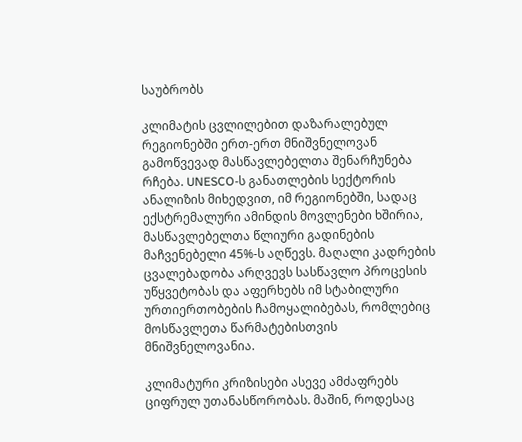საუბრობს

კლიმატის ცვლილებით დაზარალებულ რეგიონებში ერთ-ერთ მნიშვნელოვან გამოწვევად მასწავლებელთა შენარჩუნება რჩება. UNESCO-ს განათლების სექტორის ანალიზის მიხედვით, იმ რეგიონებში, სადაც ექსტრემალური ამინდის მოვლენები ხშირია, მასწავლებელთა წლიური გადინების მაჩვენებელი 45%-ს აღწევს. მაღალი კადრების ცვალებადობა არღვევს სასწავლო პროცესის უწყვეტობას და აფერხებს იმ სტაბილური ურთიერთობების ჩამოყალიბებას, რომლებიც მოსწავლეთა წარმატებისთვის მნიშვნელოვანია.

კლიმატური კრიზისები ასევე ამძაფრებს ციფრულ უთანასწორობას. მაშინ, როდესაც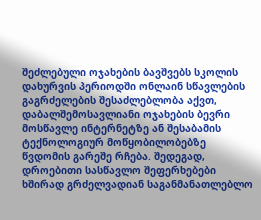შეძლებული ოჯახების ბავშვებს სკოლის დახურვის პერიოდში ონლაინ სწავლების გაგრძელების შესაძლებლობა აქვთ, დაბალშემოსავლიანი ოჯახების ბევრი მოსწავლე ინტერნეტზე ან შესაბამის ტექნოლოგიურ მოწყობილობებზე წვდომის გარეშე რჩება. შედეგად, დროებითი სასწავლო შეფერხებები ხშირად გრძელვადიან საგანმანათლებლო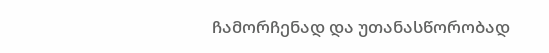ჩამორჩენად და უთანასწორობად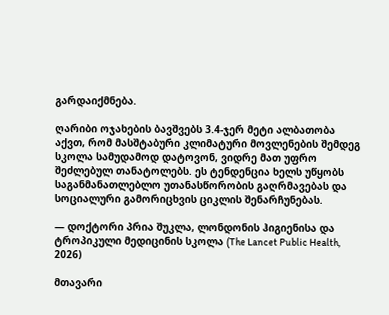გარდაიქმნება.

ღარიბი ოჯახების ბავშვებს 3.4-ჯერ მეტი ალბათობა აქვთ, რომ მასშტაბური კლიმატური მოვლენების შემდეგ სკოლა სამუდამოდ დატოვონ, ვიდრე მათ უფრო შეძლებულ თანატოლებს. ეს ტენდენცია ხელს უწყობს საგანმანათლებლო უთანასწორობის გაღრმავებას და სოციალური გამორიცხვის ციკლის შენარჩუნებას.

— დოქტორი პრია შუკლა, ლონდონის ჰიგიენისა და ტროპიკული მედიცინის სკოლა (The Lancet Public Health, 2026)

მთავარი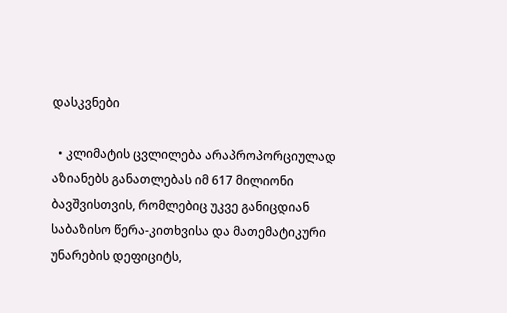დასკვნები

  • კლიმატის ცვლილება არაპროპორციულად აზიანებს განათლებას იმ 617 მილიონი ბავშვისთვის, რომლებიც უკვე განიცდიან საბაზისო წერა-კითხვისა და მათემატიკური უნარების დეფიციტს,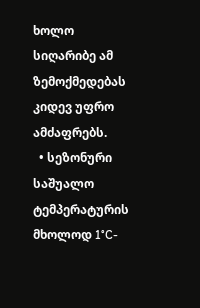ხოლო სიღარიბე ამ ზემოქმედებას კიდევ უფრო ამძაფრებს.
  • სეზონური საშუალო ტემპერატურის მხოლოდ 1°C-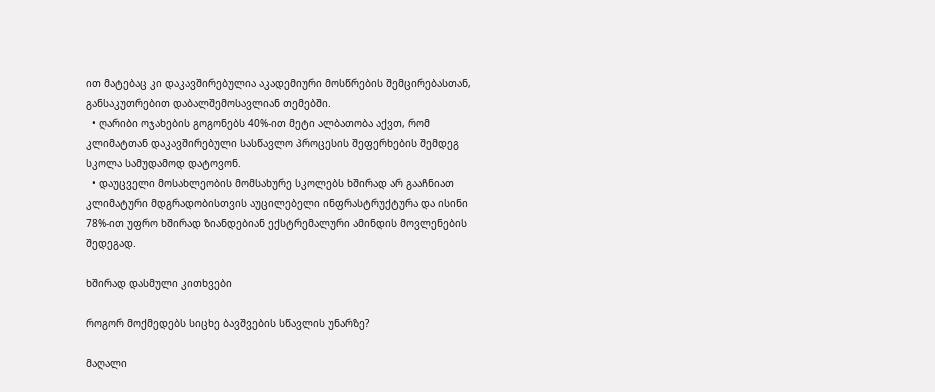ით მატებაც კი დაკავშირებულია აკადემიური მოსწრების შემცირებასთან, განსაკუთრებით დაბალშემოსავლიან თემებში.
  • ღარიბი ოჯახების გოგონებს 40%-ით მეტი ალბათობა აქვთ, რომ კლიმატთან დაკავშირებული სასწავლო პროცესის შეფერხების შემდეგ სკოლა სამუდამოდ დატოვონ.
  • დაუცველი მოსახლეობის მომსახურე სკოლებს ხშირად არ გააჩნიათ კლიმატური მდგრადობისთვის აუცილებელი ინფრასტრუქტურა და ისინი 78%-ით უფრო ხშირად ზიანდებიან ექსტრემალური ამინდის მოვლენების შედეგად.

ხშირად დასმული კითხვები

როგორ მოქმედებს სიცხე ბავშვების სწავლის უნარზე?

მაღალი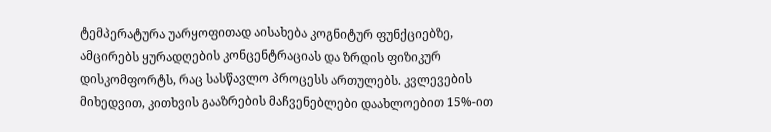ტემპერატურა უარყოფითად აისახება კოგნიტურ ფუნქციებზე, ამცირებს ყურადღების კონცენტრაციას და ზრდის ფიზიკურ დისკომფორტს, რაც სასწავლო პროცესს ართულებს. კვლევების მიხედვით, კითხვის გააზრების მაჩვენებლები დაახლოებით 15%-ით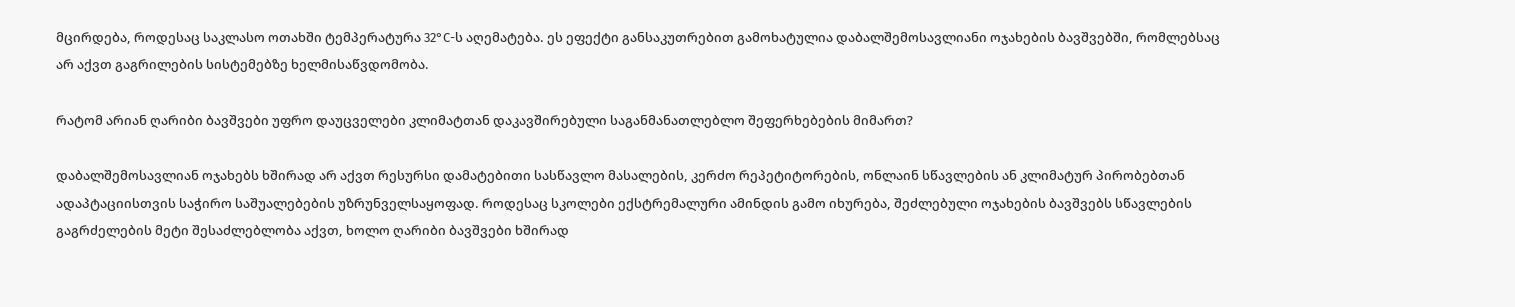მცირდება, როდესაც საკლასო ოთახში ტემპერატურა 32°C-ს აღემატება. ეს ეფექტი განსაკუთრებით გამოხატულია დაბალშემოსავლიანი ოჯახების ბავშვებში, რომლებსაც არ აქვთ გაგრილების სისტემებზე ხელმისაწვდომობა.

რატომ არიან ღარიბი ბავშვები უფრო დაუცველები კლიმატთან დაკავშირებული საგანმანათლებლო შეფერხებების მიმართ?

დაბალშემოსავლიან ოჯახებს ხშირად არ აქვთ რესურსი დამატებითი სასწავლო მასალების, კერძო რეპეტიტორების, ონლაინ სწავლების ან კლიმატურ პირობებთან ადაპტაციისთვის საჭირო საშუალებების უზრუნველსაყოფად. როდესაც სკოლები ექსტრემალური ამინდის გამო იხურება, შეძლებული ოჯახების ბავშვებს სწავლების გაგრძელების მეტი შესაძლებლობა აქვთ, ხოლო ღარიბი ბავშვები ხშირად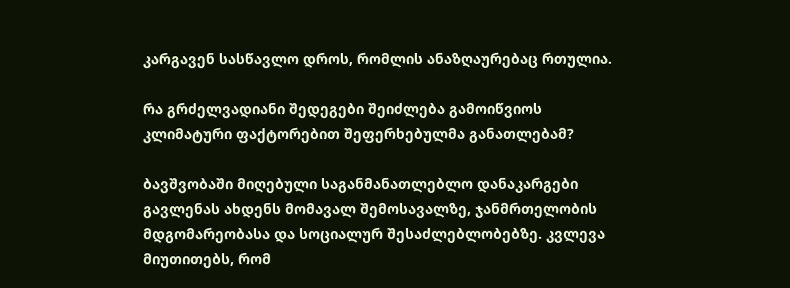კარგავენ სასწავლო დროს, რომლის ანაზღაურებაც რთულია.

რა გრძელვადიანი შედეგები შეიძლება გამოიწვიოს კლიმატური ფაქტორებით შეფერხებულმა განათლებამ?

ბავშვობაში მიღებული საგანმანათლებლო დანაკარგები გავლენას ახდენს მომავალ შემოსავალზე, ჯანმრთელობის მდგომარეობასა და სოციალურ შესაძლებლობებზე. კვლევა მიუთითებს, რომ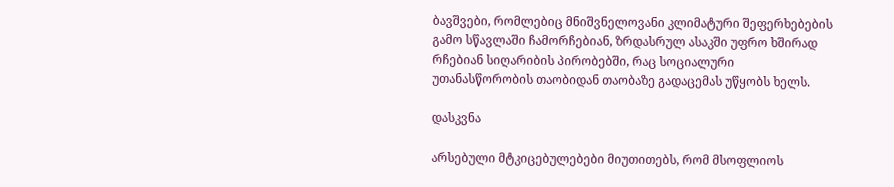ბავშვები, რომლებიც მნიშვნელოვანი კლიმატური შეფერხებების გამო სწავლაში ჩამორჩებიან, ზრდასრულ ასაკში უფრო ხშირად რჩებიან სიღარიბის პირობებში, რაც სოციალური უთანასწორობის თაობიდან თაობაზე გადაცემას უწყობს ხელს.

დასკვნა

არსებული მტკიცებულებები მიუთითებს, რომ მსოფლიოს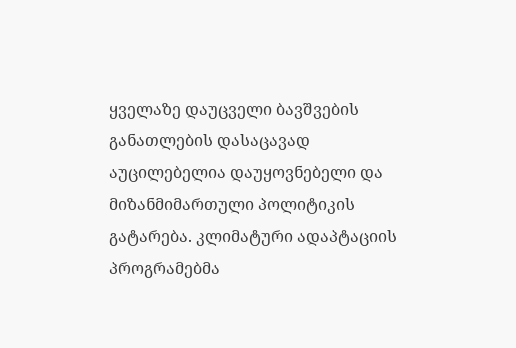ყველაზე დაუცველი ბავშვების განათლების დასაცავად აუცილებელია დაუყოვნებელი და მიზანმიმართული პოლიტიკის გატარება. კლიმატური ადაპტაციის პროგრამებმა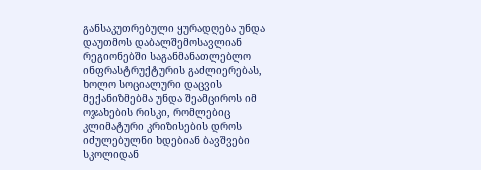განსაკუთრებული ყურადღება უნდა დაუთმოს დაბალშემოსავლიან რეგიონებში საგანმანათლებლო ინფრასტრუქტურის გაძლიერებას, ხოლო სოციალური დაცვის მექანიზმებმა უნდა შეამციროს იმ ოჯახების რისკი, რომლებიც კლიმატური კრიზისების დროს იძულებულნი ხდებიან ბავშვები სკოლიდან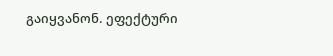გაიყვანონ. ეფექტური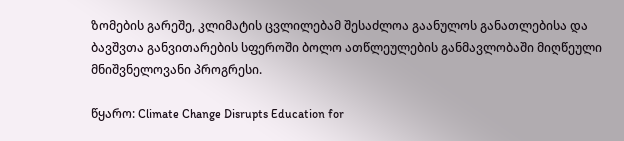ზომების გარეშე, კლიმატის ცვლილებამ შესაძლოა გაანულოს განათლებისა და ბავშვთა განვითარების სფეროში ბოლო ათწლეულების განმავლობაში მიღწეული მნიშვნელოვანი პროგრესი.

წყარო: Climate Change Disrupts Education for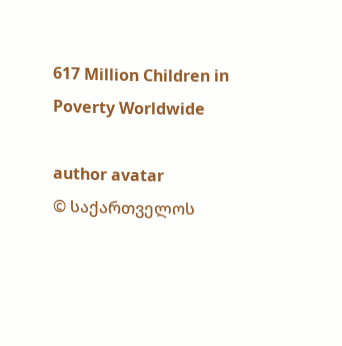617 Million Children in Poverty Worldwide

author avatar
© საქართველოს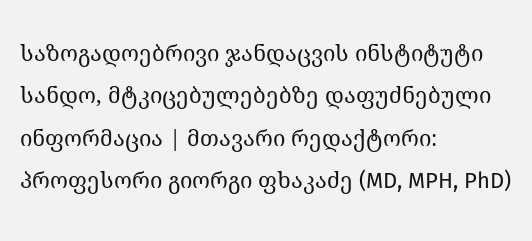საზოგადოებრივი ჯანდაცვის ინსტიტუტი
სანდო, მტკიცებულებებზე დაფუძნებული ინფორმაცია | მთავარი რედაქტორი: პროფესორი გიორგი ფხაკაძე (MD, MPH, PhD)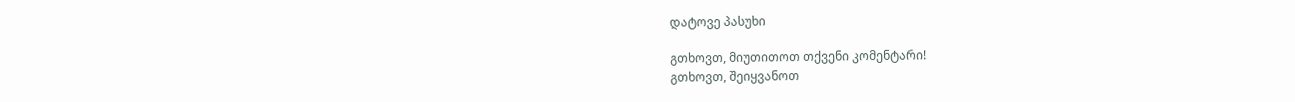დატოვე პასუხი

გთხოვთ, მიუთითოთ თქვენი კომენტარი!
გთხოვთ, შეიყვანოთ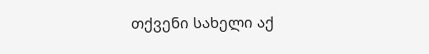თქვენი სახელი აქ